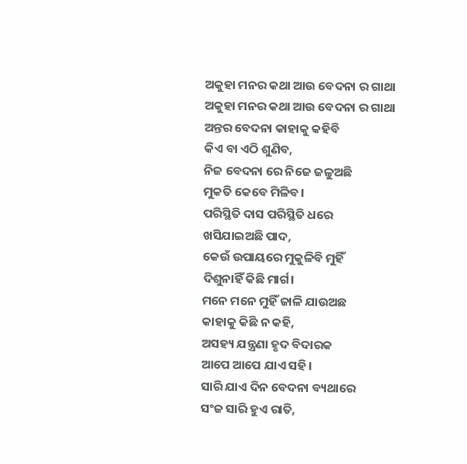ଅକୁହା ମନର କଥା ଆଉ ବେଦନା ର ଗାଥା
ଅକୁହା ମନର କଥା ଆଉ ବେଦନା ର ଗାଥା
ଅନ୍ତର ବେଦନା କାହାକୁ କହିବି
କିଏ ବା ଏଠି ଶୁଣିବ,
ନିଜ ବେଦନା ରେ ନିଜେ ଜଳୁଅଛି
ମୁକତି କେବେ ମିଳିବ।
ପରିସ୍ଥିତି ଦାସ ପରିସ୍ଥିତି ଧରେ
ଖସିଯାଇଅଛି ପାଦ,
କେଉଁ ଉପାୟରେ ମୁକୁଳିବି ମୁହିଁ
ଦିଶୁନାହିଁ କିଛି ମାର୍ଗ।
ମନେ ମନେ ମୁହିଁ ଜାଳି ଯାଉଅଛ
କାହାକୁ କିଛି ନ କହି,
ଅସହ୍ୟ ଯନ୍ତ୍ରଣା ହୃଦ ବିଦାରକ
ଆପେ ଆପେ ଯାଏ ସହି।
ସାରି ଯାଏ ଦିନ ବେଦନା ବ୍ୟଥାରେ
ସଂଜ ସାରି ହୁଏ ରାତି,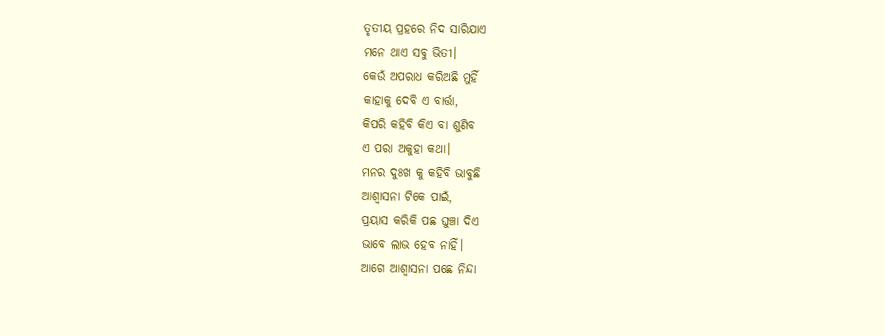ତୃତୀୟ ପ୍ରହରେ ନିଦ ସାରିଯାଏ
ମନେ ଥାଏ ସବୁ ଭିତୀ।
କେଉଁ ଅପରାଧ କରିଅଛି ମୁହିଁ
କାହାକୁ ଦେବି ଏ ବାର୍ତ୍ତା,
କିପରି କହିବି କିଏ ବା ଶୁଣିବ
ଏ ପରା ଅକୁହା କଥା।
ମନର ଦୁଃଖ କୁ କହିବି ଭାବୁଛି
ଆଶ୍ୱାସନା ଟିକେ ପାଇଁ,
ପ୍ରୟାସ କରିକି ପଛ ଘୁଞ୍ଚା ଦିଏ
ଭାବେ ଲାଭ ହେବ ନାହିଁ।
ଆଗେ ଆଶ୍ୱାସନା ପଛେ ନିନ୍ଦା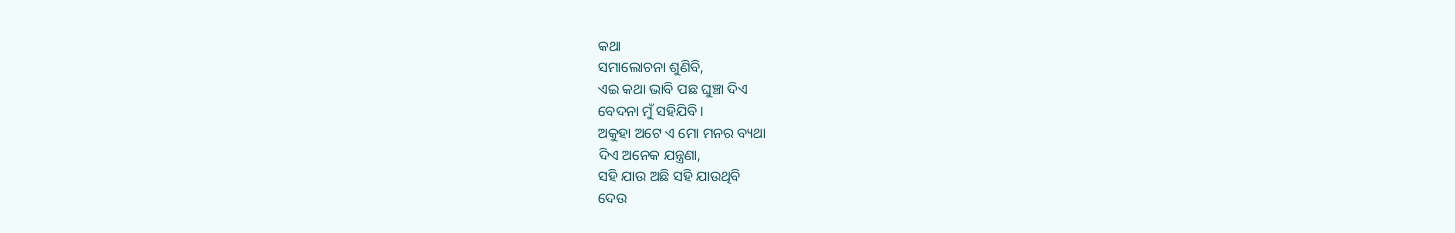କଥା
ସମାଲୋଚନା ଶୁଣିବି,
ଏଇ କଥା ଭାବି ପଛ ଘୁଞ୍ଚା ଦିଏ
ବେଦନା ମୁଁ ସହିଯିବି।
ଅକୁହା ଅଟେ ଏ ମୋ ମନର ବ୍ୟଥା
ଦିଏ ଅନେକ ଯନ୍ତ୍ରଣା,
ସହି ଯାଉ ଅଛି ସହି ଯାଉଥିବି
ଦେଉ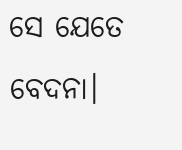ସେ ଯେତେ ବେଦନା।